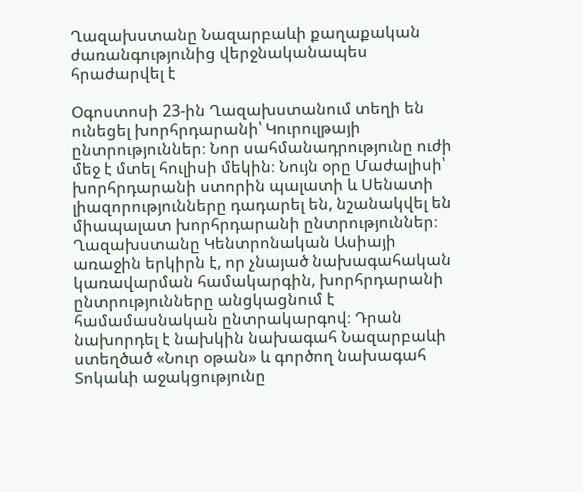Ղազախստանը Նազարբաևի քաղաքական ժառանգությունից վերջնականապես հրաժարվել է

Օգոստոսի 23-ին Ղազախստանում տեղի են ունեցել խորհրդարանի՝ Կուրուլթայի ընտրություններ։ Նոր սահմանադրությունը ուժի մեջ է մտել հուլիսի մեկին։ Նույն օրը Մաժալիսի՝ խորհրդարանի ստորին պալատի և Սենատի լիազորությունները դադարել են, նշանակվել են միապալատ խորհրդարանի ընտրություններ։ Ղազախստանը Կենտրոնական Ասիայի առաջին երկիրն է, որ չնայած նախագահական կառավարման համակարգին, խորհրդարանի ընտրությունները անցկացնում է համամասնական ընտրակարգով։ Դրան նախորդել է նախկին նախագահ Նազարբաևի ստեղծած «Նուր օթան» և գործող նախագահ Տոկաևի աջակցությունը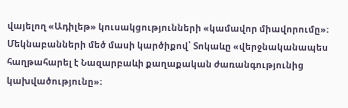վայելող «Ադիլեթ» կուսակցությունների «կամավոր միավորումը»։ Մեկնաբանների մեծ մասի կարծիքով՝ Տոկաևը «վերջնականապես հաղթահարել է Նազարբաևի քաղաքական ժառանգությունից կախվածությունը»։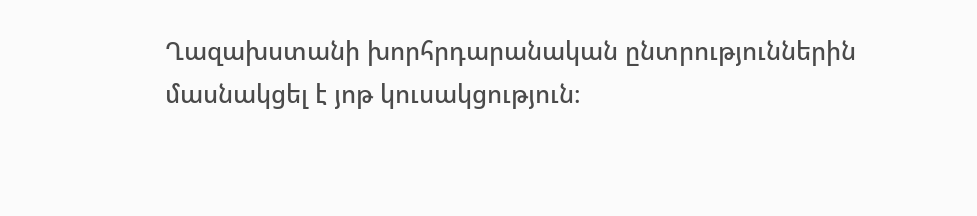Ղազախստանի խորհրդարանական ընտրություններին մասնակցել է յոթ կուսակցություն։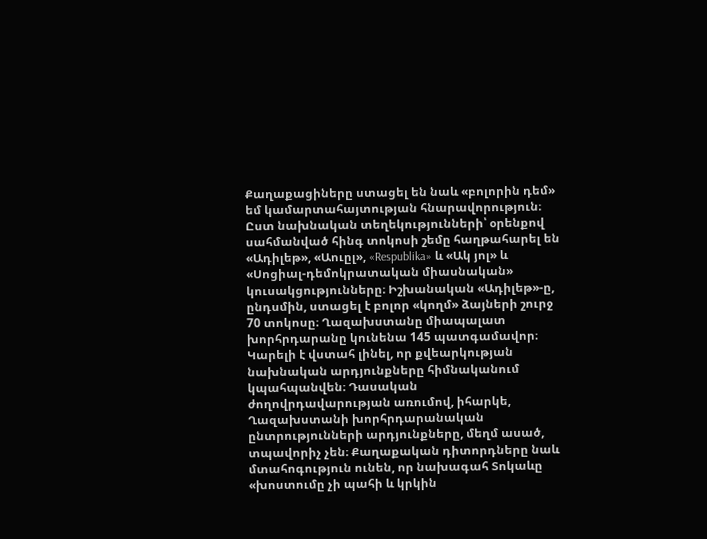Քաղաքացիները ստացել են նաև «բոլորին դեմ» եմ կամարտահայտության հնարավորություն։ Ըստ նախնական տեղեկությունների՝ օրենքով սահմանված հինգ տոկոսի շեմը հաղթահարել են «Ադիլեթ», «Աուըլ», «Respublika» և «Ակ յոլ» և «Սոցիալ-դեմոկրատական միասնական» կուսակցությունները։ Իշխանական «Ադիլեթ»-ը, ընդսմին, ստացել է բոլոր «կողմ» ձայների շուրջ 70 տոկոսը։ Ղազախստանը միապալատ խորհրդարանը կունենա 145 պատգամավոր։ Կարելի է վստահ լինել, որ քվեարկության նախնական արդյունքները հիմնականում կպահպանվեն։ Դասական ժողովրդավարության առումով, իհարկե, Ղազախստանի խորհրդարանական ընտրությունների արդյունքները, մեղմ ասած, տպավորիչ չեն։ Քաղաքական դիտորդները նաև մտահոգություն ունեն, որ նախագահ Տոկաևը «խոստումը չի պահի և կրկին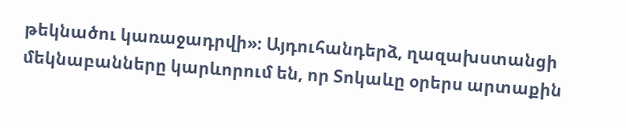թեկնածու կառաջադրվի»։ Այդուհանդերձ, ղազախստանցի մեկնաբանները կարևորում են, որ Տոկաևը օրերս արտաքին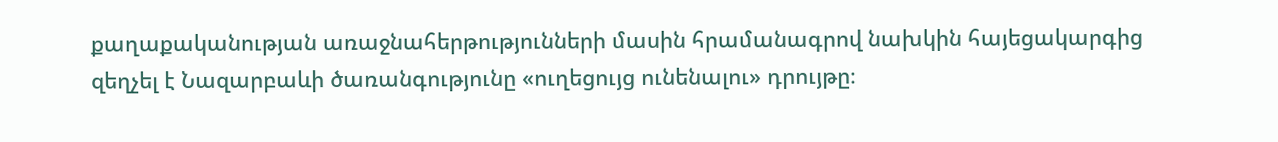քաղաքականության առաջնահերթությունների մասին հրամանագրով նախկին հայեցակարգից զեղչել է Նազարբաևի ծառանգությունը «ուղեցույց ունենալու» դրույթը։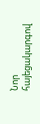Նոր հայեցակարգով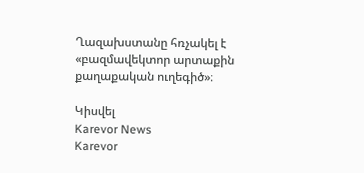Ղազախստանը հռչակել է «բազմավեկտոր արտաքին քաղաքական ուղեգիծ»։

Կիսվել
Karevor News
Karevor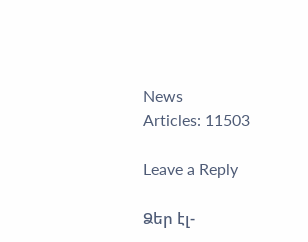News
Articles: 11503

Leave a Reply

Ձեր էլ-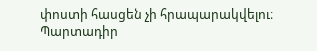փոստի հասցեն չի հրապարակվելու։ Պարտադիր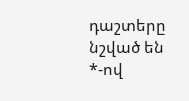դաշտերը նշված են *-ով